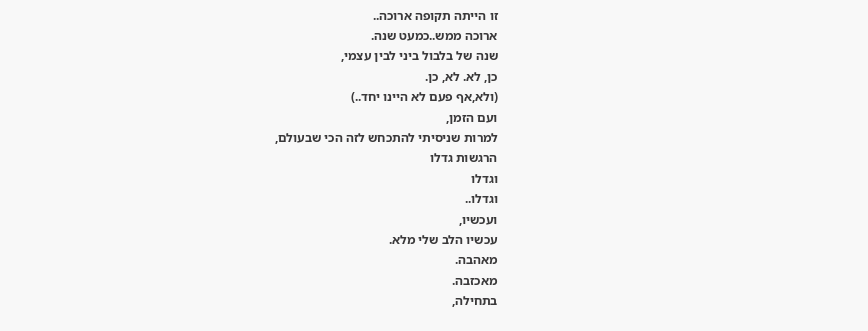זו הייתה תקופה ארוכה..
ארוכה ממש..כמעט שנה.
שנה של בלבול ביני לבין עצמי,
כן, לא. לא, כן.
(ולא,אף פעם לא היינו יחד..)
ועם הזמן,
למרות שניסיתי להתכחש לזה הכי שבעולם,
הרגשות גדלו
וגדלו
וגדלו..
ועכשיו,
עכשיו הלב שלי מלא.
מאהבה.
מאכזבה.
בתחילה,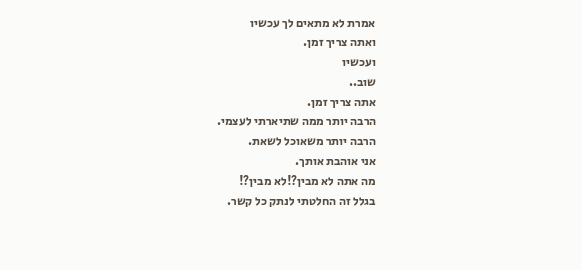אמרת לא מתאים לך עכשיו
ואתה צריך זמן.
ועכשיו
שוב..
אתה צריך זמן.
הרבה יותר ממה שתיארתי לעצמי.
הרבה יותר משאוכל לשאת.
אני אוהבת אותך.
מה אתה לא מבין?!לא מבין?!
בגלל זה החלטתי לנתק כל קשר.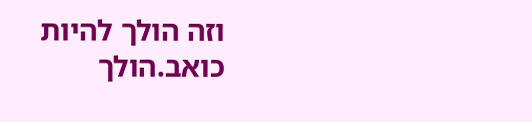וזה הולך להיות כואב.הולך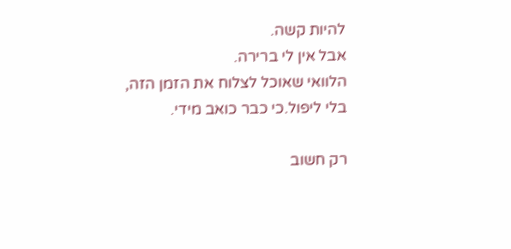להיות קשה.
אבל אין לי ברירה.
הלוואי שאוכל לצלוח את הזמן הזה,
בלי ליפול.כי כבר כואב מידי.

רק חשוב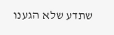שתדע שלא הגענו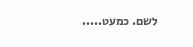לשם. כמעט.....